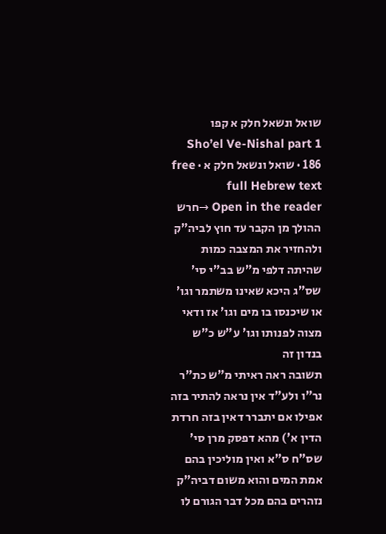שואל ונשאל חלק א קפו
Sho’el Ve-Nishal part 1 186 · שואל ונשאל חלק א · free full Hebrew text
Open in the reader →חרש ההולך מן הקבר עד חוץ לביה"ק ולהחזיר את המצבה כמות שהיתה דלפי מ"ש בב"י סי' שס"ג היכא שאינו משתמר וגו' או שיכנסו בו מים וגו' אז ודאי מצוה לפנותו וגו' ע"ש כ"ש בנדון זה
תשובה ראה ראיתי מ"ש כת"ר נר"ו ולע"ד אין נראה להתיר בזה אפילו אם יתברר דאין בזה חרדת הדין א') מהא דפסק מרן סי' שס"ח ס"א ואין מוליכין בהם אמת המים והוא משום דביה"ק נזהרים בהם מכל דבר הגורם לו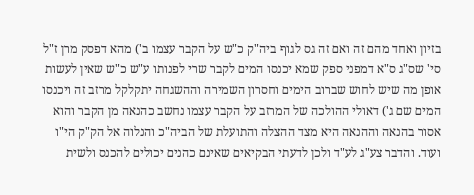בזיון ואחד מהם זה ואם זה גס לגוף ביה"ק כ"ש על הקבר עצמו ב') מהא דפסק מרן ז"ל סי' שס"ג ס"א דמפני ספק שמא יכנסו המים לקבר שרי לפנותו ע"ש כ"ש שאין לעשות אופן מה שיש לחוש שברוב הימים וחסרון השמירה וההשגחה יתקלקל מרזב זה ויכנסו המים שם ג') דאולי ההולכה של המרזב על הקבר עצמו נחשב כהנאה מן הקבר והוא אסור בהנאה וההנאה היא מצד ההצלה והתועלת של הביה"כ והנלוה אל הק"ק הי"ו ועוד. והדבר צע"ג לע"ד ולכן לדעתי הבקיאים שאינם כהנים יכולים להכנס ולשית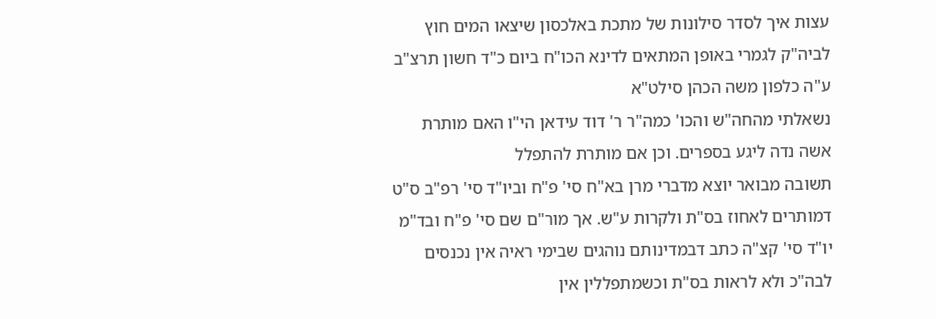עצות איך לסדר סילונות של מתכת באלכסון שיצאו המים חוץ לביה"ק לגמרי באופן המתאים לדינא הכו"ח ביום כ"ד חשון תרצ"ב ע"ה כלפון משה הכהן סילט"א
נשאלתי מהחה"ש והכו' כמה"ר ר' דוד עידאן הי"ו האם מותרת אשה נדה ליגע בספרים. וכן אם מותרת להתפלל
תשובה מבואר יוצא מדברי מרן בא"ח סי' פ"ח וביו"ד סי' רפ"ב ס"ט דמותרים לאחוז בס"ת ולקרות ע"ש. אך מור"ם שם סי' פ"ח ובד"מ יו"ד סי' קצ"ה כתב דבמדינותם נוהגים שבימי ראיה אין נכנסים לבה"כ ולא לראות בס"ת וכשמתפללין אין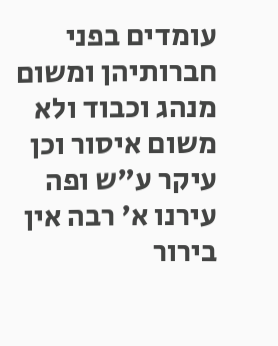עומדים בפני חברותיהן ומשום מנהג וכבוד ולא משום איסור וכן עיקר ע"ש ופה עירנו א' רבה אין בירור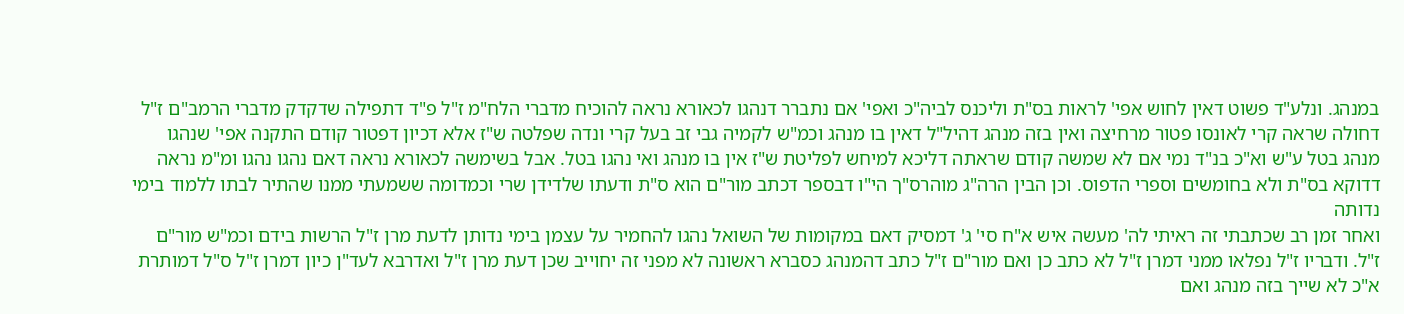במנהג. ונלע"ד פשוט דאין לחוש אפי' לראות בס"ת וליכנס לביה"כ ואפי' אם נתברר דנהגו לכאורא נראה להוכיח מדברי הלח"מ ז"ל פ"ד דתפילה שדקדק מדברי הרמב"ם ז"ל דחולה שראה קרי לאונסו פטור מרחיצה ואין בזה מנהג דהיל"ל דאין בו מנהג וכמ"ש לקמיה גבי זב בעל קרי ונדה שפלטה ש"ז אלא דכיון דפטור קודם התקנה אפי' שנהגו מנהג בטל ע"ש וא"כ בנ"ד נמי אם לא שמשה קודם שראתה דליכא למיחש לפליטת ש"ז אין בו מנהג ואי נהגו בטל. אבל בשימשה לכאורא נראה דאם נהגו נהגו ומ"מ נראה דדוקא בס"ת ולא בחומשים וספרי הדפוס. וכן הבין הרה"ג מוהרס"ך הי"ו דבספר דכתב מור"ם הוא ס"ת ודעתו שלדידן שרי וכמדומה ששמעתי ממנו שהתיר לבתו ללמוד בימי נדותה
ואחר זמן רב שכתבתי זה ראיתי לה' מעשה איש א"ח סי' ג' דמסיק דאם במקומות של השואל נהגו להחמיר על עצמן בימי נדותן לדעת מרן ז"ל הרשות בידם וכמ"ש מור"ם ז"ל. ודבריו ז"ל נפלאו ממני דמרן ז"ל לא כתב כן ואם מור"ם ז"ל כתב דהמנהג כסברא ראשונה לא מפני זה יחוייב שכן דעת מרן ז"ל ואדרבא לעד"ן כיון דמרן ז"ל ס"ל דמותרת א"כ לא שייך בזה מנהג ואם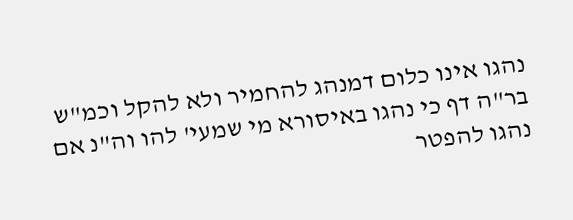נהגו אינו כלום דמנהג להחמיר ולא להקל וכמ"ש בר"ה דף כי נהגו באיסורא מי שמעי' להו וה"נ אם נהגו להפטר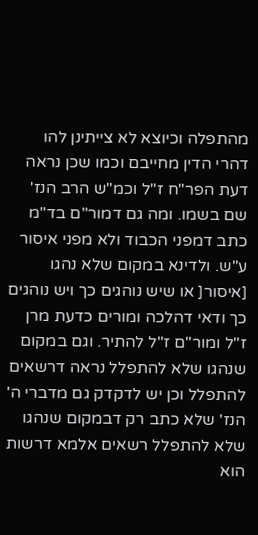מהתפלה וכיוצא לא צייתינן להו דהרי הדין מחייבם וכמו שכן נראה דעת הפר"ח ז"ל וכמ"ש הרב הנז' שם בשמו. ומה גם דמור"ם בד"מ כתב דמפני הכבוד ולא מפני איסור ע"ש. ולדינא במקום שלא נהגו [איסור[ או שיש נוהגים כך ויש נוהגים כך ודאי דהלכה ומורים כדעת מרן ז"ל ומור"ם ז"ל להתיר. וגם במקום שנהגו שלא להתפלל נראה דרשאים להתפלל וכן יש לדקדק גם מדברי ה' הנז' שלא כתב רק דבמקום שנהגו שלא להתפלל רשאים אלמא דרשות הוא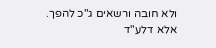ולא חובה ורשאים ג"כ להפך. אלא דלע"ד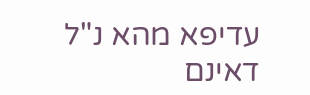עדיפא מהא נ"ל דאינם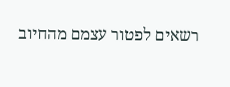רשאים לפטור עצמם מהחיוב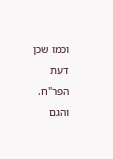וכמו שכן דעת הפר"ח. והגם